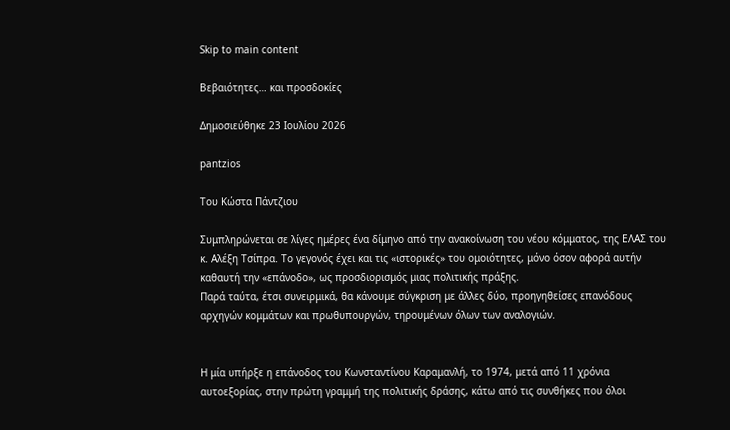Skip to main content

Βεβαιότητες… και προσδοκίες

Δημοσιεύθηκε 23 Ιουλίου 2026

pantzios

Του Κώστα Πάντζιου

Συμπληρώνεται σε λίγες ημέρες ένα δίμηνο από την ανακοίνωση του νέου κόμματος, της ΕΛΑΣ του κ. Αλέξη Τσίπρα. Το γεγονός έχει και τις «ιστορικές» του ομοιότητες, μόνο όσον αφορά αυτήν καθαυτή την «επάνοδο», ως προσδιορισμός μιας πολιτικής πράξης.
Παρά ταύτα, έτσι συνειρμικά, θα κάνουμε σύγκριση με άλλες δύο, προηγηθείσες επανόδους αρχηγών κομμάτων και πρωθυπουργών, τηρουμένων όλων των αναλογιών.


Η μία υπήρξε η επάνοδος του Κωνσταντίνου Καραμανλή, το 1974, μετά από 11 χρόνια αυτοεξορίας, στην πρώτη γραμμή της πολιτικής δράσης, κάτω από τις συνθήκες που όλοι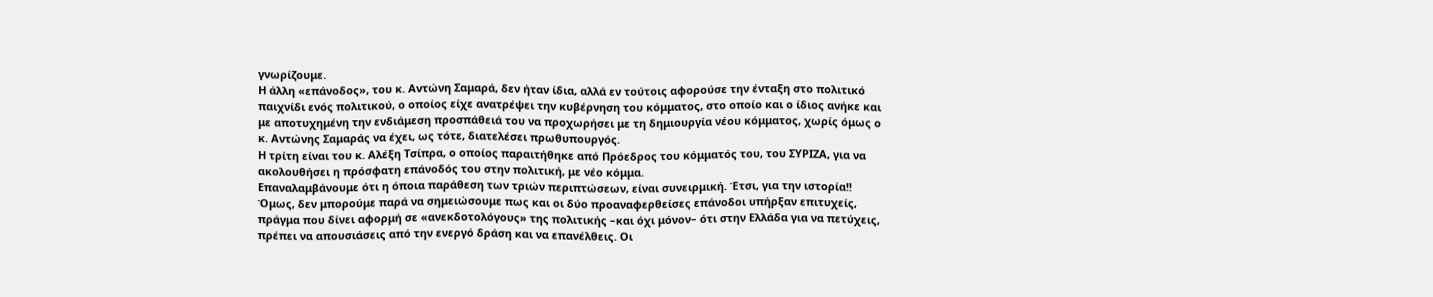γνωρίζουμε.
Η άλλη «επάνοδος», του κ. Αντώνη Σαμαρά, δεν ήταν ίδια, αλλά εν τούτοις αφορούσε την ένταξη στο πολιτικό παιχνίδι ενός πολιτικού, ο οποίος είχε ανατρέψει την κυβέρνηση του κόμματος, στο οποίο και ο ίδιος ανήκε και με αποτυχημένη την ενδιάμεση προσπάθειά του να προχωρήσει με τη δημιουργία νέου κόμματος, χωρίς όμως ο κ. Αντώνης Σαμαράς να έχει, ως τότε, διατελέσει πρωθυπουργός.
Η τρίτη είναι του κ. Αλέξη Τσίπρα, ο οποίος παραιτήθηκε από Πρόεδρος του κόμματός του, του ΣΥΡΙΖΑ, για να ακολουθήσει η πρόσφατη επάνοδός του στην πολιτική, με νέο κόμμα.
Επαναλαμβάνουμε ότι η όποια παράθεση των τριών περιπτώσεων, είναι συνειρμική. Έτσι, για την ιστορία!! Όμως, δεν μπορούμε παρά να σημειώσουμε πως και οι δύο προαναφερθείσες επάνοδοι υπήρξαν επιτυχείς, πράγμα που δίνει αφορμή σε «ανεκδοτολόγους» της πολιτικής –και όχι μόνον– ότι στην Ελλάδα για να πετύχεις, πρέπει να απουσιάσεις από την ενεργό δράση και να επανέλθεις. Οι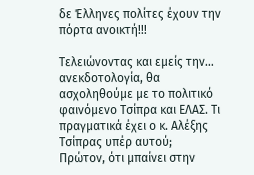δε Έλληνες πολίτες έχουν την πόρτα ανοικτή!!!

Τελειώνοντας και εμείς την… ανεκδοτολογία, θα ασχοληθούμε με το πολιτικό φαινόμενο Τσίπρα και ΕΛΑΣ. Τι πραγματικά έχει ο κ. Αλέξης Τσίπρας υπέρ αυτού;
Πρώτον, ότι μπαίνει στην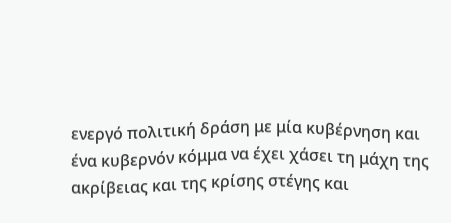ενεργό πολιτική δράση με μία κυβέρνηση και ένα κυβερνόν κόμμα να έχει χάσει τη μάχη της ακρίβειας και της κρίσης στέγης και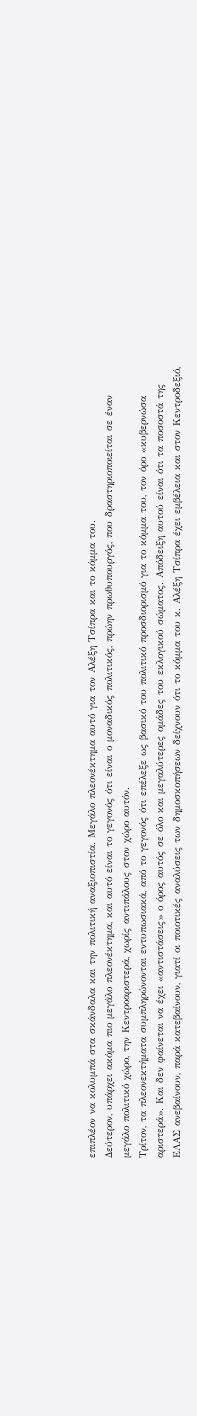επιπλέον να κολυμπά στα σκάνδαλα και την πολιτική αναξιοπιστία. Μεγάλο πλεονέκτημα αυτό για τον Αλέξη Τσίπρα και το κόμμα του.
Δεύτερον, υπάρχει ακόμα πιο μεγάλο πλεονέκτημα, και αυτό είναι το γεγονός ότι είναι ο μοναδικός πολιτικός, πρώην πρωθυπουργός, που δραστηριοποιείται σε έναν μεγάλο πολιτικό χώρο, την Κεντροαριστερά, χωρίς αντιπάλους στον χώρο αυτόν.
Τρίτον, τα πλεονεκτήματα συμπληρώνονται εντυπωσιακά, από το γεγονός ότι επέλεξε ως βασικό του πολιτικό προσδιορισμό για το κόμμα του, τον όρο «κυβερνώσα αριστερά». Και δεν φαίνεται να έχει «αντιστάσεις» ο όρος αυτός σε όλο και μεγαλύτερες ομάδες του εκλογικού σώματος. Απόδειξη αυτού είναι ότι τα ποσοστά της ΕΛΑΣ ανεβαίνουν, παρά κατεβαίνουν, γιατί οι ποιοτικές αναλύσεις των δημοσκοπήσεων δείχνουν ότι το κόμμα του κ. Αλέξη Τσίπρα έχει εμβέλεια και στον Κεντροδεξιό,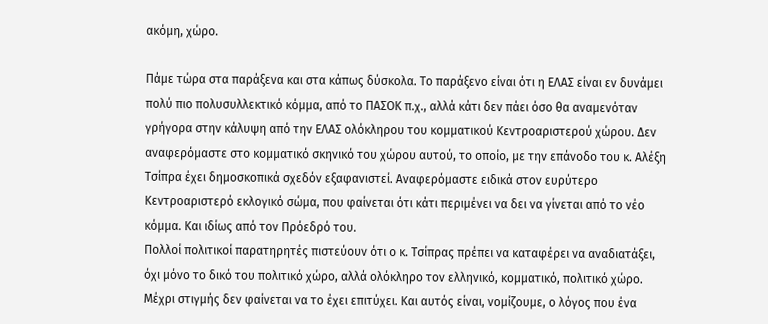ακόμη, χώρο.

Πάμε τώρα στα παράξενα και στα κάπως δύσκολα. Το παράξενο είναι ότι η ΕΛΑΣ είναι εν δυνάμει πολύ πιο πολυσυλλεκτικό κόμμα, από το ΠΑΣΟΚ π.χ., αλλά κάτι δεν πάει όσο θα αναμενόταν γρήγορα στην κάλυψη από την ΕΛΑΣ ολόκληρου του κομματικού Κεντροαριστερού χώρου. Δεν αναφερόμαστε στο κομματικό σκηνικό του χώρου αυτού, το οποίο, με την επάνοδο του κ. Αλέξη Τσίπρα έχει δημοσκοπικά σχεδόν εξαφανιστεί. Αναφερόμαστε ειδικά στον ευρύτερο Κεντροαριστερό εκλογικό σώμα, που φαίνεται ότι κάτι περιμένει να δει να γίνεται από το νέο κόμμα. Και ιδίως από τον Πρόεδρό του.
Πολλοί πολιτικοί παρατηρητές πιστεύουν ότι ο κ. Τσίπρας πρέπει να καταφέρει να αναδιατάξει, όχι μόνο το δικό του πολιτικό χώρο, αλλά ολόκληρο τον ελληνικό, κομματικό, πολιτικό χώρο. Μέχρι στιγμής δεν φαίνεται να το έχει επιτύχει. Και αυτός είναι, νομίζουμε, ο λόγος που ένα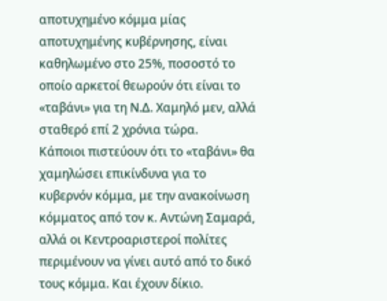αποτυχημένο κόμμα μίας αποτυχημένης κυβέρνησης, είναι καθηλωμένο στο 25%, ποσοστό το οποίο αρκετοί θεωρούν ότι είναι το «ταβάνι» για τη Ν.Δ. Χαμηλό μεν, αλλά σταθερό επί 2 χρόνια τώρα.
Κάποιοι πιστεύουν ότι το «ταβάνι» θα χαμηλώσει επικίνδυνα για το κυβερνόν κόμμα, με την ανακοίνωση κόμματος από τον κ. Αντώνη Σαμαρά, αλλά οι Κεντροαριστεροί πολίτες περιμένουν να γίνει αυτό από το δικό τους κόμμα. Και έχουν δίκιο.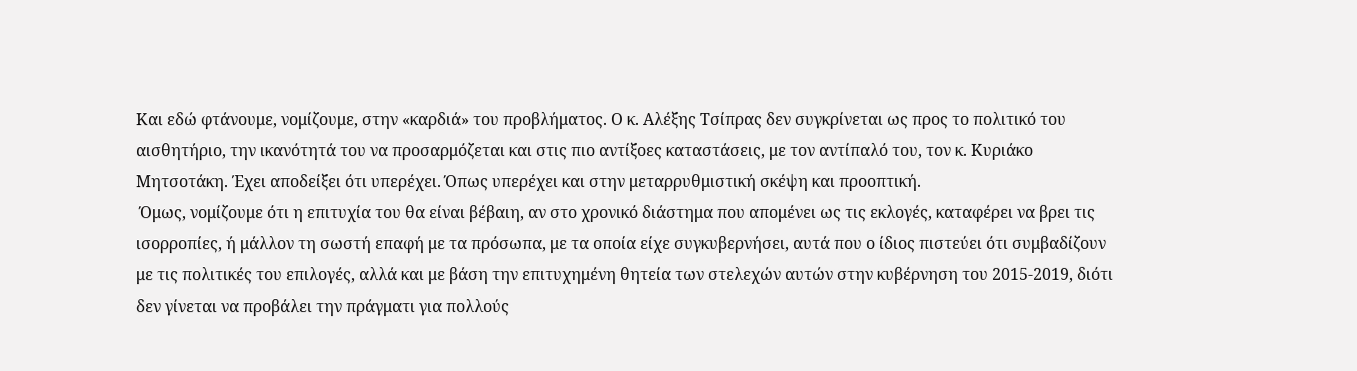Και εδώ φτάνουμε, νομίζουμε, στην «καρδιά» του προβλήματος. Ο κ. Αλέξης Τσίπρας δεν συγκρίνεται ως προς το πολιτικό του αισθητήριο, την ικανότητά του να προσαρμόζεται και στις πιο αντίξοες καταστάσεις, με τον αντίπαλό του, τον κ. Κυριάκο Μητσοτάκη. Έχει αποδείξει ότι υπερέχει. Όπως υπερέχει και στην μεταρρυθμιστική σκέψη και προοπτική.
 Όμως, νομίζουμε ότι η επιτυχία του θα είναι βέβαιη, αν στο χρονικό διάστημα που απομένει ως τις εκλογές, καταφέρει να βρει τις ισορροπίες, ή μάλλον τη σωστή επαφή με τα πρόσωπα, με τα οποία είχε συγκυβερνήσει, αυτά που ο ίδιος πιστεύει ότι συμβαδίζουν με τις πολιτικές του επιλογές, αλλά και με βάση την επιτυχημένη θητεία των στελεχών αυτών στην κυβέρνηση του 2015-2019, διότι δεν γίνεται να προβάλει την πράγματι για πολλούς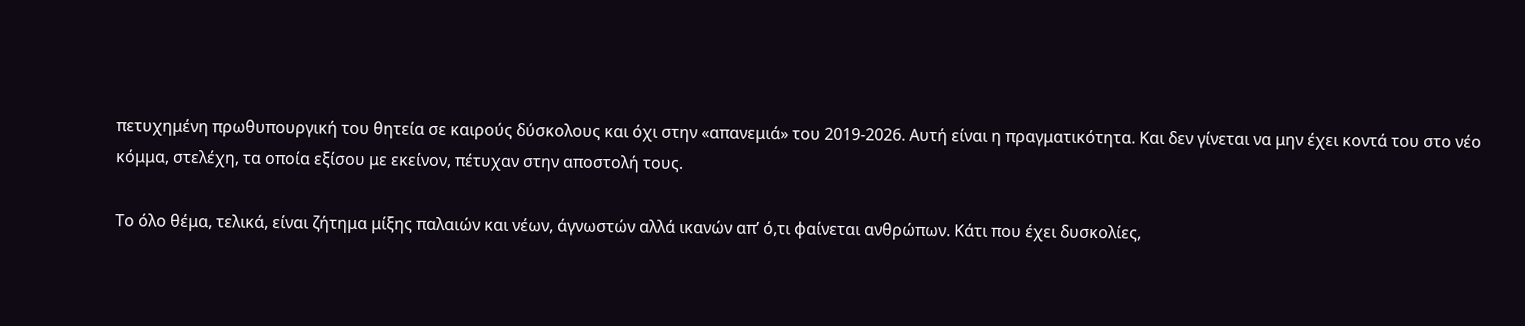πετυχημένη πρωθυπουργική του θητεία σε καιρούς δύσκολους και όχι στην «απανεμιά» του 2019-2026. Αυτή είναι η πραγματικότητα. Και δεν γίνεται να μην έχει κοντά του στο νέο κόμμα, στελέχη, τα οποία εξίσου με εκείνον, πέτυχαν στην αποστολή τους.

Το όλο θέμα, τελικά, είναι ζήτημα μίξης παλαιών και νέων, άγνωστών αλλά ικανών απ’ ό,τι φαίνεται ανθρώπων. Κάτι που έχει δυσκολίες,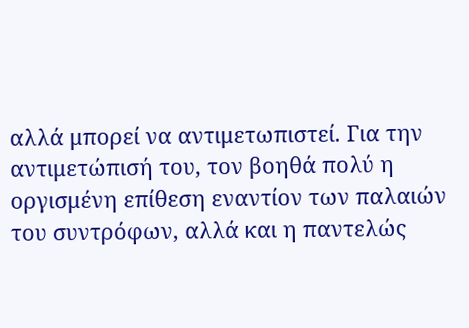αλλά μπορεί να αντιμετωπιστεί. Για την αντιμετώπισή του, τον βοηθά πολύ η οργισμένη επίθεση εναντίον των παλαιών του συντρόφων, αλλά και η παντελώς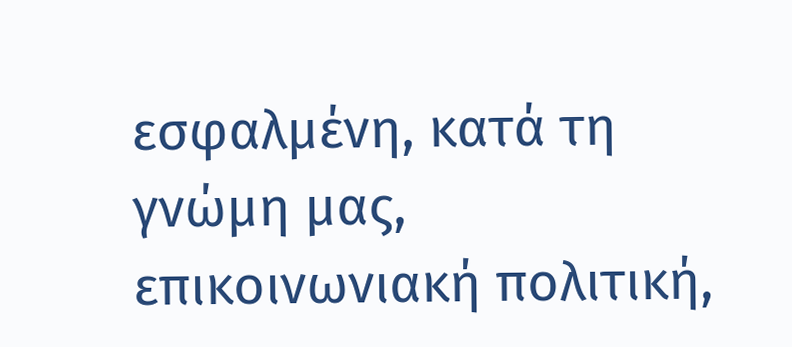εσφαλμένη, κατά τη γνώμη μας, επικοινωνιακή πολιτική,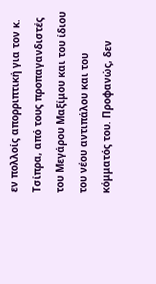εν πολλοίς απορριπτική για τον κ. Τσίπρα, από τους προπαγανδιστές του Μεγάρου Μαξίμου και του ίδιου του νέου αντιπάλου και του κόμματός του. Προφανώς, δεν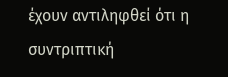έχουν αντιληφθεί ότι η συντριπτική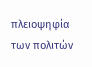πλειοψηφία των πολιτών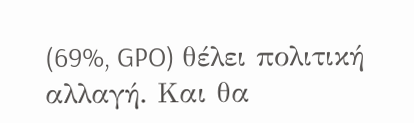(69%, GPO) θέλει πολιτική αλλαγή. Και θα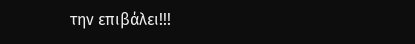την επιβάλει!!!